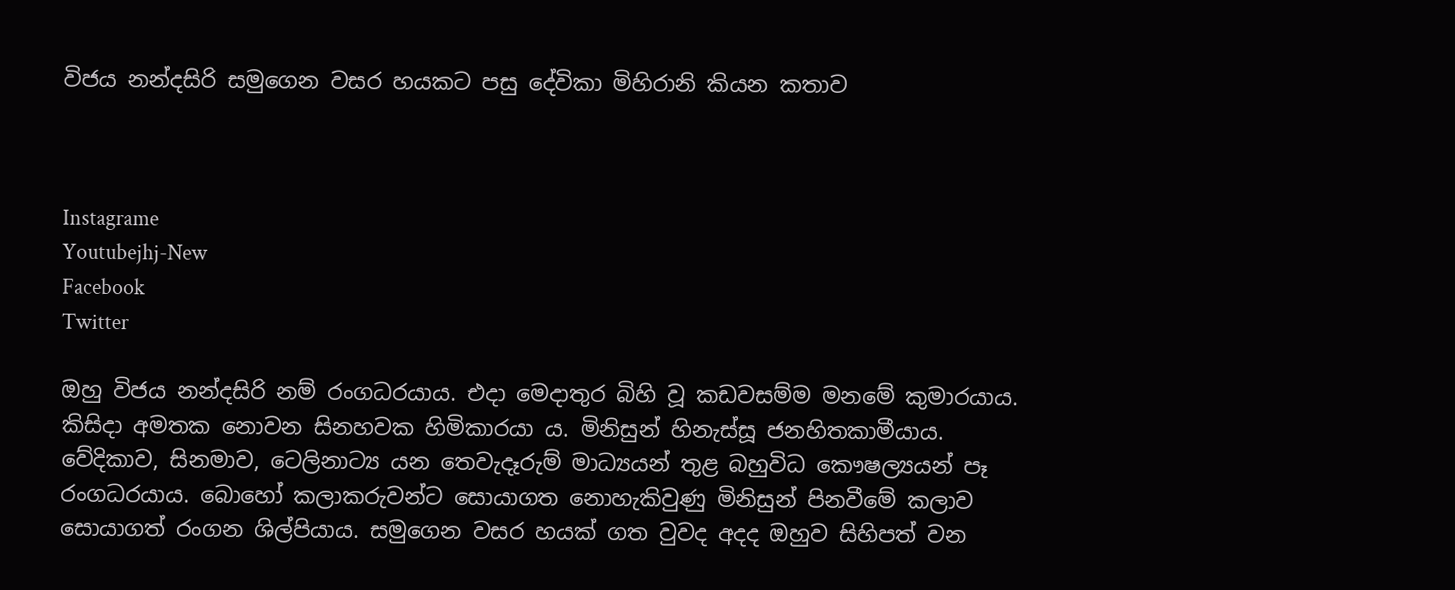විජය නන්දසිරි සමුගෙන වසර හයකට පසු දේවිකා මිහිරානි කියන කතාව



Instagrame
Youtubejhj-New
Facebook
Twitter

ඔහු විජය නන්දසිරි නම් රංගධරයාය. එදා මෙදාතුර බිහි වූ කඩවසම්ම මනමේ කුමාරයාය. කිසිදා අමතක නොවන සිනහවක හිමිකාරයා ය. මිනිසුන් හිනැස්සූ ජනහිතකාමීයාය. වේදිකාව, සිනමාව, ටෙලිනාට්‍ය යන තෙවැදෑරුම් මාධ්‍යයන් තුළ බහුවිධ කෞෂල්‍යයන් පෑ රංගධරයාය. බොහෝ කලාකරුවන්ට සොයාගත නොහැකිවුණු මිනිසුන් පිනවීමේ කලාව සොයාගත් රංගන ශිල්පියාය. සමුගෙන වසර හයක් ගත වුවද අදද ඔහුව සිහිපත් වන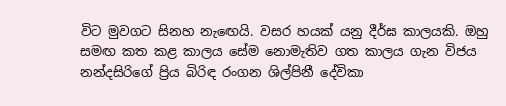විට මුවගට සිනහ නැඟෙයි. වසර හයක් යනු දීර්ඝ කාලයකි. ඔහු සමඟ කත කළ කාලය සේම නොමැතිව ගත කාලය ගැන විජය නන්දසිරිගේ ප්‍රිය බිරිඳ රංගන ශිල්පිනී දේවිකා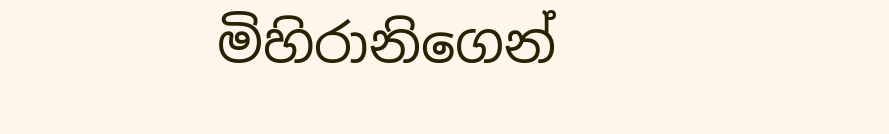මිහිරානිගෙන්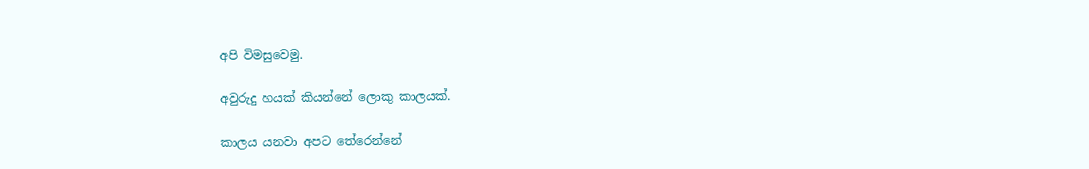අපි විමසුවෙමු.

අවුරුදු හයක් කියන්නේ ලොකු කාලයක්.

කාලය යනවා අපට තේරෙන්නේ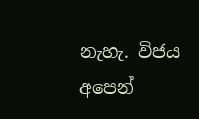නැහැ. විජය අපෙන්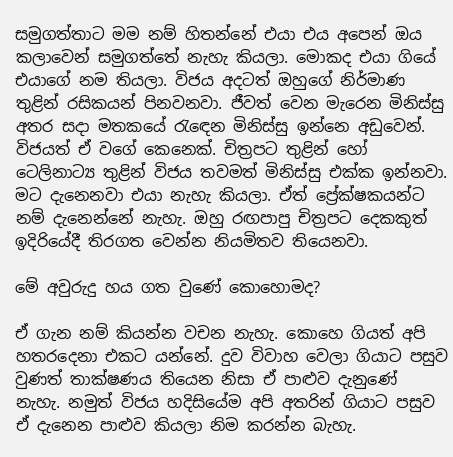සමුගත්තාට මම නම් හිතන්නේ එයා එය අපෙන් ඔය කලාවෙන් සමුගත්තේ නැහැ කියලා. මොකද එයා ගියේ එයාගේ නම තියලා. විජය අදටත් ඔහුගේ නිර්මාණ තුළින් රසිකයන් පිනවනවා. ජීවත් වෙන මැරෙන මිනිස්සු අතර සදා මතකයේ රැඳෙන මිනිස්සු ඉන්නෙ අඩුවෙන්. විජයත් ඒ වගේ කෙනෙක්. චිත්‍රපට තුළින් හෝ ටෙලිනාට්‍ය තුළින් විජය තවමත් මිනිස්සු එක්ක ඉන්නවා. මට දැනෙනවා එයා නැහැ කියලා. ඒත් ප්‍රේක්ෂකයන්ට නම් දැනෙන්නේ නැහැ. ඔහු රඟපාපු චිත්‍රපට දෙකකුත් ඉදිරියේදී තිරගත වෙන්න නියමිතව තියෙනවා.

මේ අවුරුදු හය ගත වුණේ කොහොමද?

ඒ ගැන නම් කියන්න වචන නැහැ. කොහෙ ගියත් අපි හතරදෙනා එකට යන්නේ. දුව විවාහ වෙලා ගියාට පසුව වුණත් තාක්ෂණය තියෙන නිසා ඒ පාළුව දැනුණේ නැහැ. නමුත් විජය හදිසියේම අපි අතරින් ගියාට පසුව ඒ දැනෙන පාළුව කියලා නිම කරන්න බැහැ.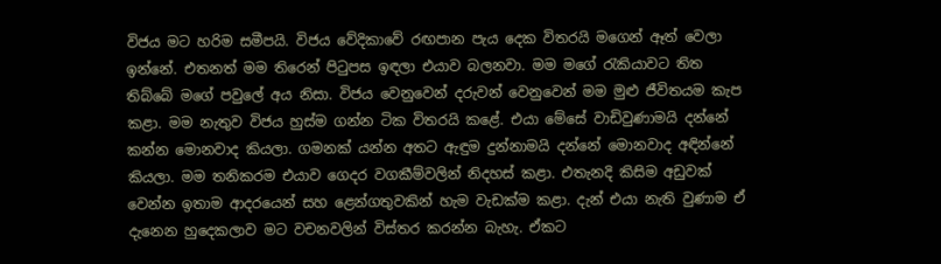විජය මට හරිම සමීපයි. විජය වේදිකාවේ රඟපාන පැය දෙක විතරයි මගෙන් ඈත් වෙලා ඉන්නේ. එතනත් මම තිරෙන් පිටුපස ඉඳලා එයාව බලනවා. මම මගේ රැකියාවට තිත තිබ්බේ මගේ පවුලේ අය නිසා. විජය වෙනුවෙන් දරුවන් වෙනුවෙන් මම මුළු ජීවිතයම කැප කළා. මම නැතුව විජය හුස්ම ගන්න ටික විතරයි කළේ. එයා මේසේ වාඩිවුණාමයි දන්නේ කන්න මොනවාද කියලා. ගමනක් යන්න අතට ඇඳුම දුන්නාමයි දන්නේ මොනවාද අඳින්නේ කියලා. මම තනිකරම එයාව ගෙදර වගකීම්වලින් නිදහස් කළා. එතැනදි කිසිම අඩුවක් වෙන්න ඉතාම ආදරයෙන් සහ ළෙන්ගතුවකින් හැම වැඩක්ම කළා. දැන් එයා නැති වුණාම ඒ දැනෙන හුදෙකලාව මට වචනවලින් විස්තර කරන්න බැහැ. ඒකට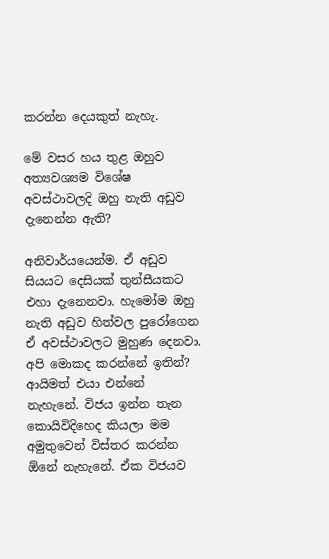කරන්න දෙයකුත් නැහැ.

මේ වසර හය තුළ ඔහුව අත්‍යවශ්‍යම විශේෂ අවස්ථාවලදි ඔහු නැති අඩුව දැනෙන්න ඇති?

අනිවාර්යයෙන්ම. ඒ අඩුව සියයට දෙසියක් තුන්සීයකට එහා දැනෙනවා. හැමෝම ඔහු නැති අඩුව හිත්වල පුරෝගෙන ඒ අවස්ථාවලට මුහුණ දෙනවා. අපි මොකද කරන්නේ ඉතින්? ආයිමත් එයා එන්නේ නැහැනේ. විජය ඉන්න තැන කොයිවිදිහෙද කියලා මම අමුතුවෙන් විස්තර කරන්න ඕනේ නැහැනේ. ඒක විජයව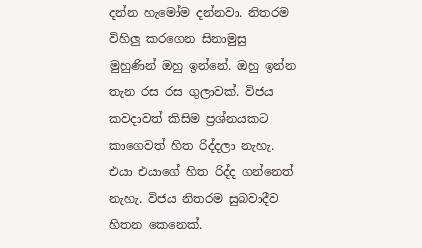දන්න හැමෝම දන්නවා. නිතරම විහිලු කරගෙන සිනාමුසු මුහුණින් ඔහු ඉන්නේ. ඔහු ඉන්න තැන රස රස ගුලාවක්. විජය කවදාවත් කිසිම ප්‍රශ්නයකට කාගෙවත් හිත රිද්දලා නැහැ. එයා එයාගේ හිත රිද්ද ගන්නෙත් නැහැ. විජය නිතරම සුබවාදීව හිතන කෙනෙක්.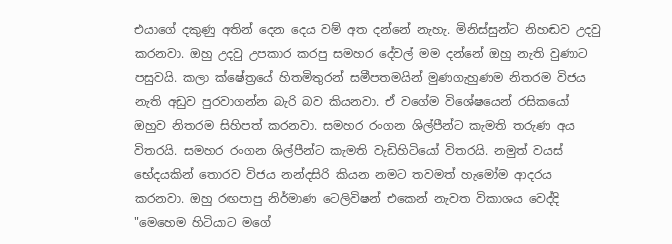එයාගේ දකුණු අතින් දෙන දෙය වම් අත දන්නේ නැහැ. මිනිස්සුන්ට නිහඬව උදවු කරනවා. ඔහු උදවු උපකාර කරපු සමහර දේවල් මම දන්නේ ඔහු නැති වුණාට පසුවයි. කලා ක්ෂේත්‍රයේ හිතමිතුරන් සමීපතමයින් මුණගැහුණම නිතරම විජය නැති අඩුව පුරවාගන්න බැරි බව කියනවා. ඒ වගේම විශේෂයෙන් රසිකයෝ ඔහුව නිතරම සිහිපත් කරනවා. සමහර රංගන ශිල්පීන්ට කැමති තරුණ අය විතරයි. සමහර රංගන ශිල්පීන්ට කැමති වැඩිහිටියෝ විතරයි. නමුත් වයස් භේදයකින් තොරව විජය නන්දසිරි කියන නමට තවමත් හැමෝම ආදරය කරනවා. ඔහු රඟපාපු නිර්මාණ ටෙලිවිෂන් එකෙන් නැවත විකාශය වෙද්දි "මෙහෙම හිටියාට මගේ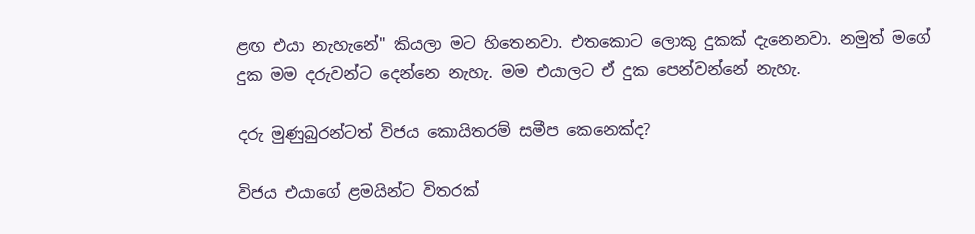ළඟ එයා නැහැනේ" කියලා මට හිතෙනවා. එතකොට ලොකු දුකක් දැනෙනවා. නමුත් මගේ දුක මම දරුවන්ට දෙන්නෙ නැහැ. මම එයාලට ඒ දුක පෙන්වන්නේ නැහැ.

දරු මුණුබුරන්ටත් විජය කොයිතරම් සමීප කෙනෙක්ද?

විජය එයාගේ ළමයින්ට විතරක්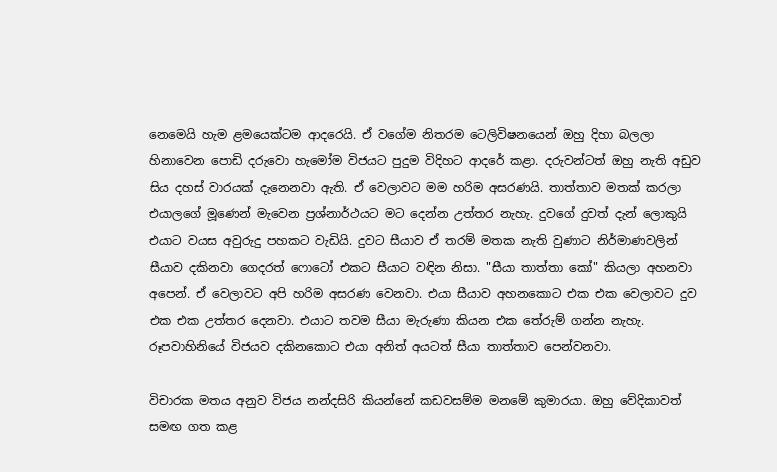නෙමෙයි හැම ළමයෙක්ටම ආදරෙයි. ඒ වගේම නිතරම ටෙලිවිෂනයෙන් ඔහු දිහා බලලා හිනාවෙන පොඩි දරුවො හැමෝම විජයට පුදුම විදිහට ආදරේ කළා. දරුවන්ටත් ඔහු නැති අඩුව සිය දහස් වාරයක් දැනෙනවා ඇති. ඒ වෙලාවට මම හරිම අසරණයි. තාත්තාව මතක් කරලා එයාලගේ මූණෙන් මැවෙන ප්‍රශ්නාර්ථයට මට දෙන්න උත්තර නැහැ. දුවගේ දුවත් දැන් ලොකුයි එයාට වයස අවුරුදු පහකට වැඩියි. දුවට සීයාව ඒ තරම් මතක නැති වුණාට නිර්මාණවලින් සීයාව දකිනවා ගෙදරත් ෆොටෝ එකට සීයාට වඳින නිසා. "සීයා තාත්තා කෝ" කියලා අහනවා අපෙන්. ඒ වෙලාවට අපි හරිම අසරණ වෙනවා. එයා සීයාව අහනකොට එක එක වෙලාවට දුව එක එක උත්තර දෙනවා. එයාට තවම සීයා මැරුණා කියන එක තේරුම් ගන්න නැහැ. රූපවාහිනියේ විජයව දකිනකොට එයා අනිත් අයටත් සීයා තාත්තාව පෙන්වනවා.

විචාරක මතය අනුව විජය නන්දසිරි කියන්නේ කඩවසම්ම මනමේ කුමාරයා. ඔහු වේදිකාවත් සමඟ ගත කළ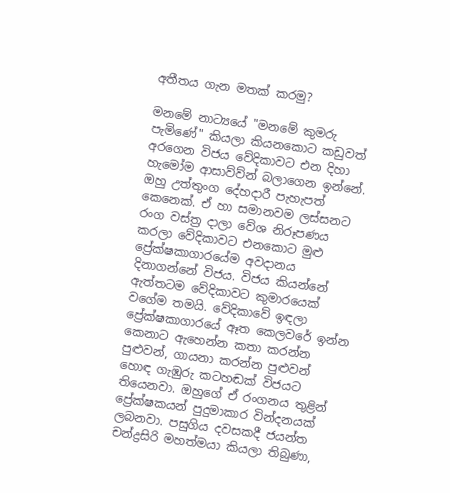අතීතය ගැන මතක් කරමු?

මනමේ නාට්‍යයේ "මනමේ කුමරු පැමිණේ" කියලා කියනකොට කඩුවත් අරගෙන විජය වේදිකාවට එන දිහා හැමෝම ආසාව්ව්න් බලාගෙන ඉන්නේ. ඔහු උත්තුංග දේහදාරී පැහැපත් කෙනෙක්. ඒ හා සමානවම ලස්සනට රංග වස්ත්‍ර දාලා වේශ නිරූපණය කරලා වේදිකාවට එනකොට මුළු ප්‍රේක්ෂකාගාරයේම අවදානය දිනාගන්නේ විජය. විජය කියන්නේ ඇත්තටම වේදිකාවට කුමාරයෙක් වගේම තමයි. වේදිකාවේ ඉඳලා ප්‍රේක්ෂකාගාරයේ ඈත කෙලවරේ ඉන්න කෙනාට ඇහෙන්න කතා කරන්න පුළුවන්, ගායනා කරන්න පුළුවන් හොඳ ගැඹුරු කටහඬක් විජයට තියෙනවා. ඔහුගේ ඒ රංගනය තුළින් ප්‍රේක්ෂකයන් පුදුමාකාර වින්දනයක් ලබනවා. පසුගිය දවසකදී ජයන්ත චන්ද්‍රසිරි මහත්මයා කියලා තිබුණා,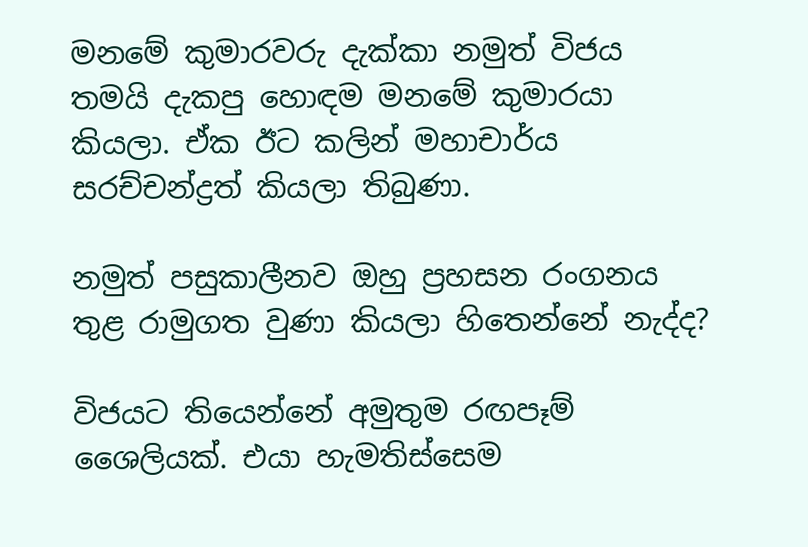මනමේ කුමාරවරු දැක්කා නමුත් විජය තමයි දැකපු හොඳම මනමේ කුමාරයා කියලා. ඒක ඊට කලින් මහාචාර්ය සරච්චන්ද්‍රත් කියලා තිබුණා.

නමුත් පසුකාලීනව ඔහු ප්‍රහසන රංගනය තුළ රාමුගත වුණා කියලා හිතෙන්නේ නැද්ද?

විජයට තියෙන්නේ අමුතුම රඟපෑම් ශෛලියක්. එයා හැමතිස්සෙම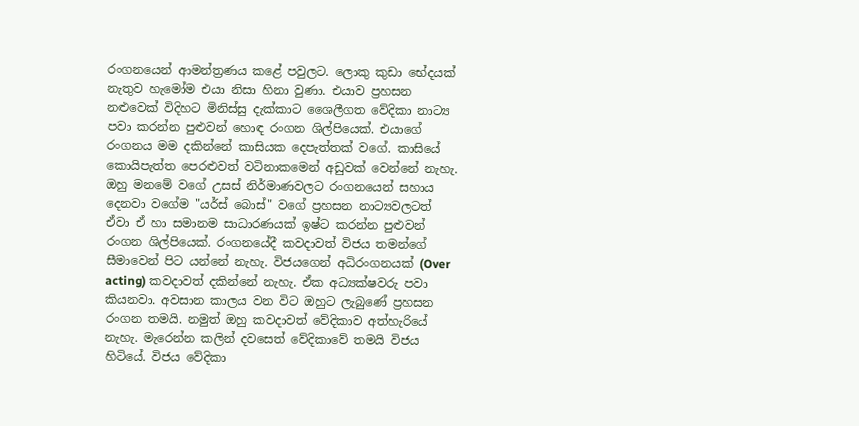රංගනයෙන් ආමන්ත්‍රණය කළේ පවුලට. ලොකු කුඩා භේදයක් නැතුව හැමෝම එයා නිසා හිනා වුණා. එයාව ප්‍රහසන නළුවෙක් විදිහට මිනිස්සු දැක්කාට ශෛලීගත වේදිකා නාට්‍ය පවා කරන්න පුළුවන් හොඳ රංගන ශිල්පියෙක්. එයාගේ රංගනය මම දකින්නේ කාසියක දෙපැත්තක් වගේ. කාසියේ කොයිපැත්ත පෙරළුවත් වටිනාකමෙන් අඩුවක් වෙන්නේ නැහැ. ඔහු මනමේ වගේ උසස් නිර්මාණවලට රංගනයෙන් සහාය දෙනවා වගේම "යර්ස් බොස්" වගේ ප්‍රහසන නාට්‍යවලටත් ඒවා ඒ හා සමානම සාධාරණයක් ඉෂ්ට කරන්න පුළුවන් රංගන ශිල්පියෙක්. රංගනයේදී කවදාවත් විජය තමන්ගේ සීමාවෙන් පිට යන්නේ නැහැ. විජයගෙන් අධිරංගනයක් (Over acting) කවදාවත් දකින්නේ නැහැ. ඒක අධ්‍යක්ෂවරු පවා කියනවා. අවසාන කාලය වන විට ඔහුට ලැබුණේ ප්‍රහසන රංගන තමයි. නමුත් ඔහු කවදාවත් වේදිකාව අත්හැරියේ නැහැ. මැරෙන්න කලින් දවසෙත් වේදිකාවේ තමයි විජය හිටියේ. විජය වේදිකා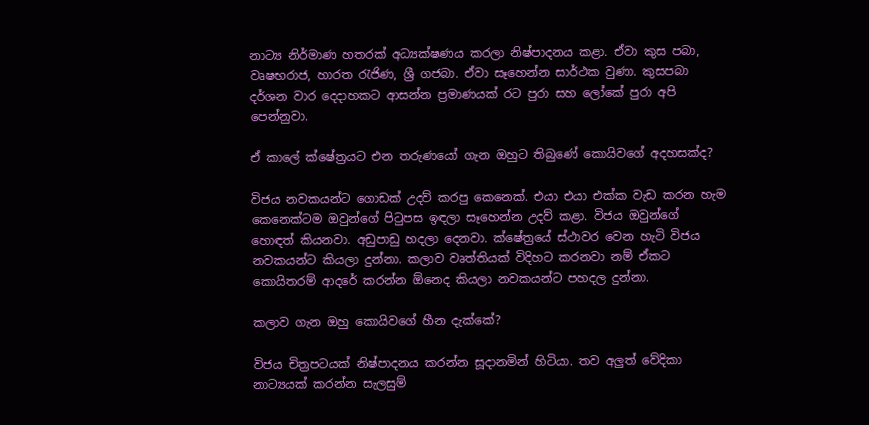නාට්‍ය නිර්මාණ හතරක් අධ්‍යක්ෂණය කරලා නිෂ්පාදනය කළා. ඒවා කුස පබා, වෘෂභරාජ, හාරත රැජිණ, ශ්‍රී ගජබා. ඒවා සෑහෙන්න සාර්ථක වුණා. කුසපබා දර්ශන වාර දෙදාහකට ආසන්න ප්‍රමාණයක් රට පුරා සහ ලෝකේ පුරා අපි පෙන්නුවා.

ඒ කාලේ ක්ෂේත්‍රයට එන තරුණයෝ ගැන ඔහුට තිබුණේ කොයිවගේ අදහසක්ද?

විජය නවකයන්ට ගොඩක් උදව් කරපු කෙනෙක්. එයා එයා එක්ක වැඩ කරන හැම කෙනෙක්ටම ඔවුන්ගේ පිටුපස ඉඳලා සෑහෙන්න උදව් කළා. විජය ඔවුන්ගේ හොඳත් කියනවා. අඩුපාඩු හදලා දෙනවා. ක්ෂේත්‍රයේ ස්ථාවර වෙන හැටි විජය නවකයන්ට කියලා දුන්නා. කලාව වෘත්තියක් විදිහට කරනවා නම් ඒකට කොයිතරම් ආදරේ කරන්න ඕනෙද කියලා නවකයන්ට පහදල දුන්නා.

කලාව ගැන ඔහු කොයිවගේ හීන දැක්කේ?

විජය චිත්‍රපටයක් නිෂ්පාදනය කරන්න සූදානමින් හිටියා. තව අලුත් වේදිකා නාට්‍යයක් කරන්න සැලසුම්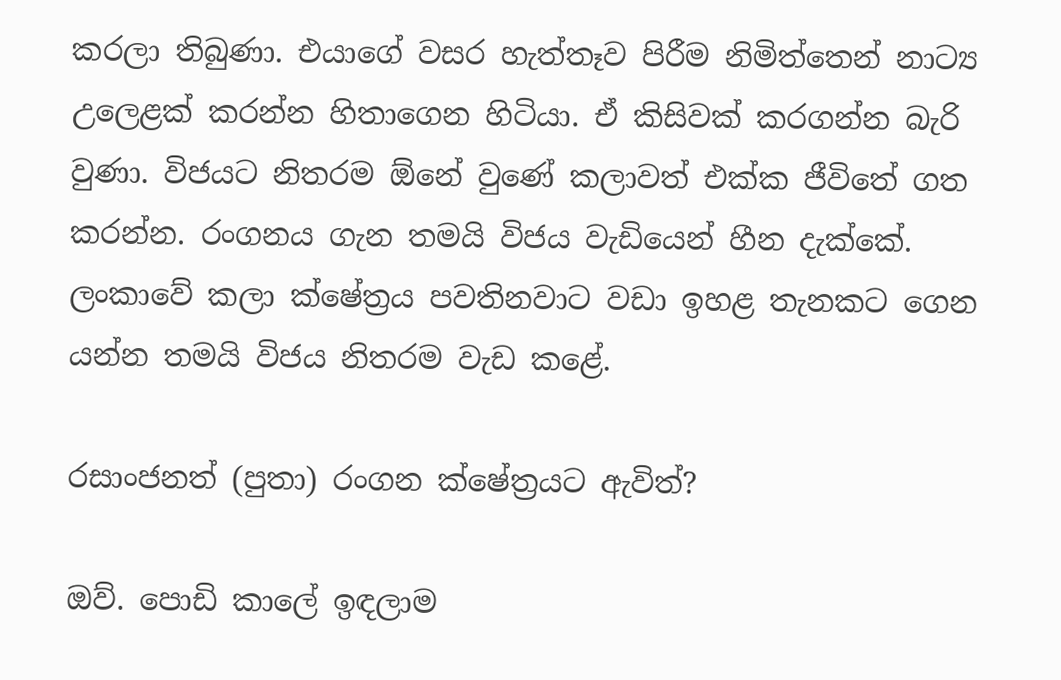කරලා තිබුණා. එයාගේ වසර හැත්තෑව පිරීම නිමිත්තෙන් නාට්‍ය උලෙළක් කරන්න හිතාගෙන හිටියා. ඒ කිසිවක් කරගන්න බැරි වුණා. විජයට නිතරම ඕනේ වුණේ කලාවත් එක්ක ජීවිතේ ගත කරන්න. රංගනය ගැන තමයි විජය වැඩියෙන් හීන දැක්කේ. ලංකාවේ කලා ක්ෂේත්‍රය පවතිනවාට වඩා ඉහළ තැනකට ගෙන යන්න තමයි විජය නිතරම වැඩ කළේ.

රසාංජනත් (පුතා) රංගන ක්ෂේත්‍රයට ඇවිත්?

ඔව්. පොඩි කාලේ ඉඳලාම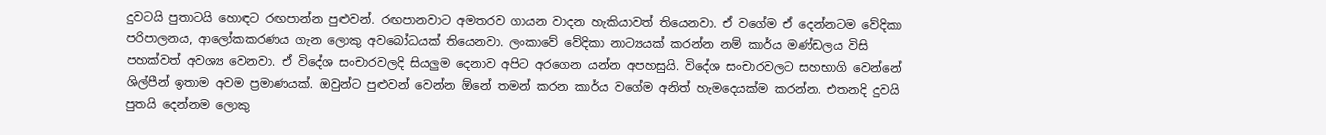දුවටයි පුතාටයි හොඳට රඟපාන්න පුළුවන්. රඟපානවාට අමතරව ගායන වාදන හැකියාවත් තියෙනවා. ඒ වගේම ඒ දෙන්නටම වේදිකා පරිපාලනය, ආලෝකකරණය ගැන ලොකු අවබෝධයක් තියෙනවා. ලංකාවේ වේදිකා නාට්‍යයක් කරන්න නම් කාර්ය මණ්ඩලය විසි පහක්වත් අවශ්‍ය වෙනවා. ඒ විදේශ සංචාරවලදි සියලුම දෙනාව අපිට අරගෙන යන්න අපහසුයි. විදේශ සංචාරවලට සහභාගි වෙන්නේ ශිල්පීන් ඉතාම අවම ප්‍රමාණයක්. ඔවුන්ට පුළුවන් වෙන්න ඕනේ තමන් කරන කාර්ය වගේම අනිත් හැමදෙයක්ම කරන්න. එතනදි දුවයි පුතයි දෙන්නම ලොකු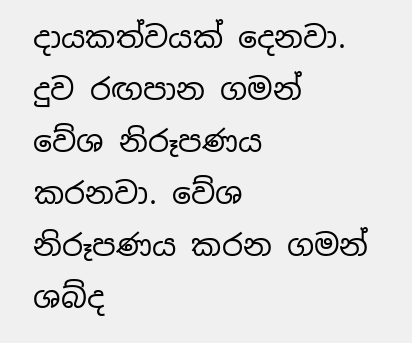දායකත්වයක් දෙනවා. දුව රඟපාන ගමන් වේශ නිරූපණය කරනවා. වේශ නිරූපණය කරන ගමන් ශබ්ද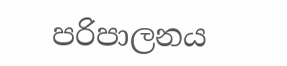පරිපාලනය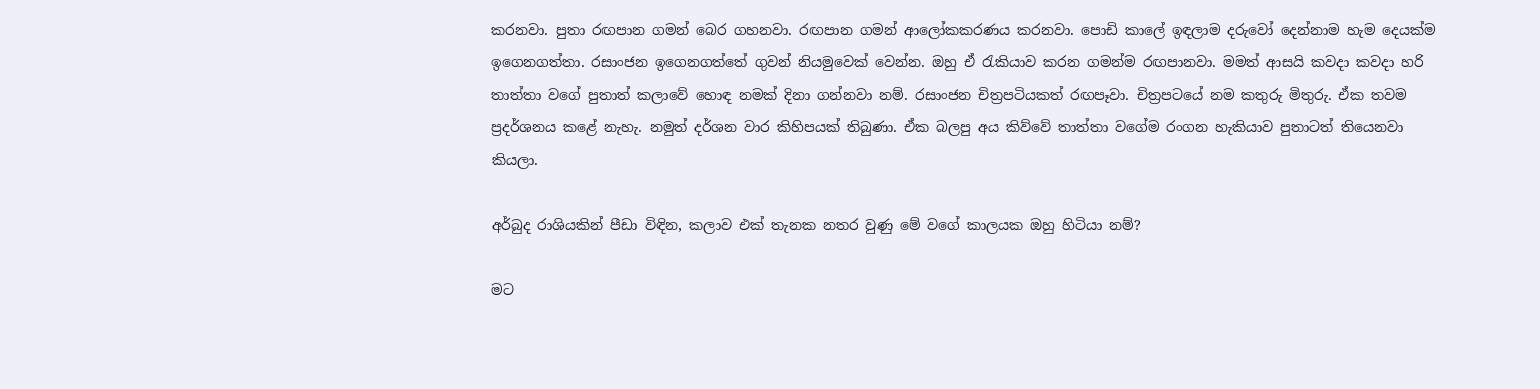කරනවා. පුතා රඟපාන ගමන් බෙර ගහනවා. රඟපාන ගමන් ආලෝකකරණය කරනවා. පොඩි කාලේ ඉඳලාම දරුවෝ දෙන්නාම හැම දෙයක්ම ඉගෙනගත්තා. රසාංජන ඉගෙනගත්තේ ගුවන් නියමුවෙක් වෙන්න. ඔහු ඒ රැකියාව කරන ගමන්ම රඟපානවා. මමත් ආසයි කවදා කවදා හරි තාත්තා වගේ පුතාත් කලාවේ හොඳ නමක් දිනා ගන්නවා නම්. රසාංජන චිත්‍රපටියකත් රඟපෑවා. චිත්‍රපටයේ නම කතුරු මිතුරු. ඒක තවම ප්‍රදර්ශනය කළේ නැහැ. නමුත් දර්ශන වාර කිහිපයක් තිබුණා. ඒක බලපු අය කිව්වේ තාත්තා වගේම රංගන හැකියාව පුතාටත් තියෙනවා කියලා.

අර්බුද රාශියකින් පීඩා විඳින, කලාව එක් තැනක නතර වුණු මේ වගේ කාලයක ඔහු හිටියා නම්?

මට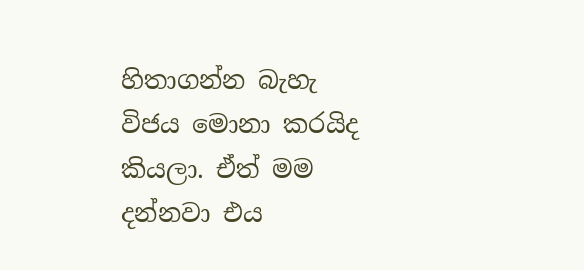හිතාගන්න බැහැ විජය මොනා කරයිද කියලා. ඒත් මම දන්නවා එය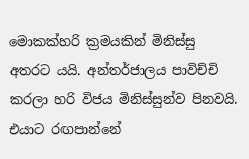මොකක්හරි ක්‍රමයකින් මිනිස්සු අතරට යයි. අන්තර්ජාලය පාවිච්චි කරලා හරි විජය මිනිස්සුන්ව පිනවයි. එයාට රඟපාන්නේ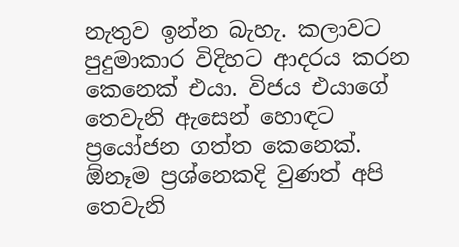නැතුව ඉන්න බැහැ. කලාවට පුදුමාකාර විදිහට ආදරය කරන කෙනෙක් එයා. විජය එයාගේ තෙවැනි ඇසෙන් හොඳට ප්‍රයෝජන ගත්ත කෙනෙක්. ඕනෑම ප්‍රශ්නෙකදි වුණත් අපි තෙවැනි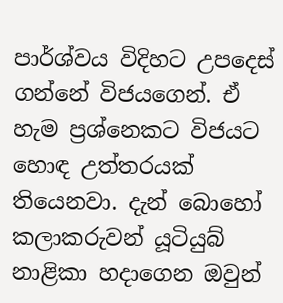පාර්ශ්වය විදිහට උපදෙස් ගන්නේ විජයගෙන්. ඒ හැම ප්‍රශ්නෙකට විජයට හොඳ උත්තරයක් තියෙනවා. දැන් බොහෝ කලාකරුවන් යූටියුබ් නාළිකා හදාගෙන ඔවුන්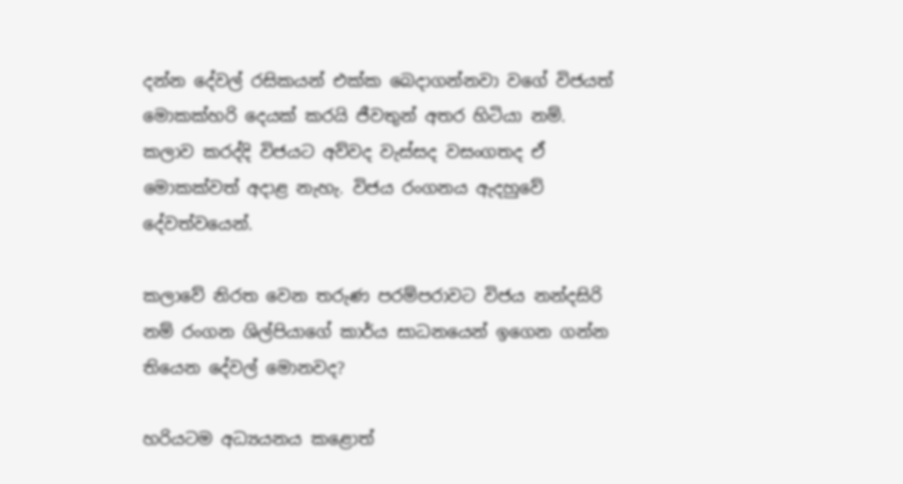දන්න දේවල් රසිකයන් එක්ක බෙදාගන්නවා වගේ විජයත් මොකක්හරි දෙයක් කරයි ජීවතුන් අතර හිටියා නම්. කලාව කරද්දි විජයට අව්වද වැස්සද වසංගතද ඒ මොකක්වත් අදාළ නැහැ. විජය රංගනය ඇදහුවේ දේවත්වයෙන්.

කලාවේ නි‍රත වෙන තරුණ පරම්පරාවට විජය නන්දසිරි නම් රංගන ශිල්පියාගේ කාර්ය සාධනයෙන් ඉගෙන ගන්න තියෙන දේවල් මොනවද?

හරියටම අධ්‍යයනය කළොත්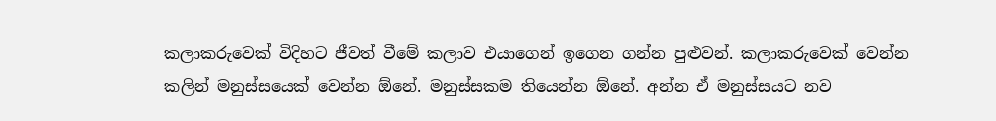කලාකරුවෙක් විදිහට ජීවත් වීමේ කලාව එයාගෙන් ඉගෙන ගන්න පුළුවන්. කලාකරුවෙක් වෙන්න කලින් මනුස්සයෙක් වෙන්න ඕනේ. මනුස්සකම තියෙන්න ඕනේ. අන්න ඒ මනුස්සයට නව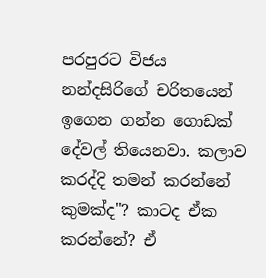පරපුරට විජය නන්දසිරිගේ චරිතයෙන් ඉගෙන ගන්න ගොඩක් දේවල් තියෙනවා. කලාව කරද්දි තමන් කරන්නේ කුමක්ද"? කාටද ඒක කරන්නේ? ඒ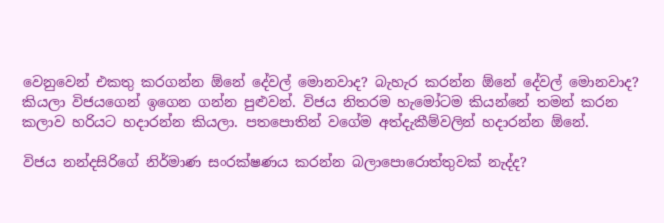වෙනුවෙන් එකතු කරගන්න ඕනේ දේවල් මොනවාද? බැහැර කරන්න ඕනේ දේවල් මොනවාද? කියලා විජයගෙන් ඉගෙන ගන්න පුළුවන්. විජය නිතරම හැමෝටම කියන්නේ තමන් කරන කලාව හරියට හදාරන්න කියලා. පතපොතින් වගේම අත්දැකීම්වලින් හදාරන්න ඕනේ.

විජය නන්දසිරිගේ නිර්මාණ සංරක්ෂණය කරන්න බලාපොරොත්තුවක් නැද්ද?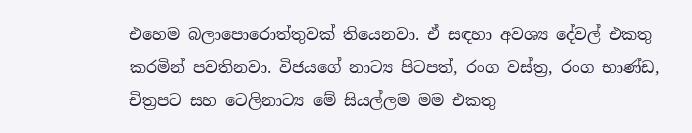එහෙම බලාපොරොත්තුවක් තියෙනවා. ඒ සඳහා අවශ්‍ය දේවල් එකතු කරමින් පවතිනවා. විජයගේ නාට්‍ය පිටපත්, රංග වස්ත්‍ර, රංග භාණ්ඩ, චිත්‍රපට සහ ටෙලිනාට්‍ය මේ සියල්ලම මම එකතු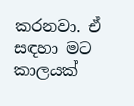කරනවා. ඒ සඳහා මට කාලයක්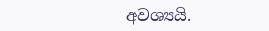අවශ්‍යයි.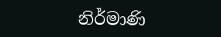නිර්මාණි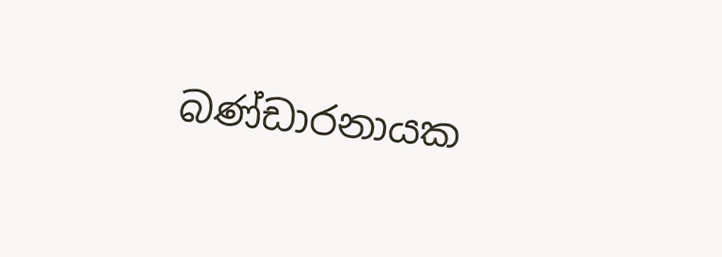බණ්ඩාරනායක